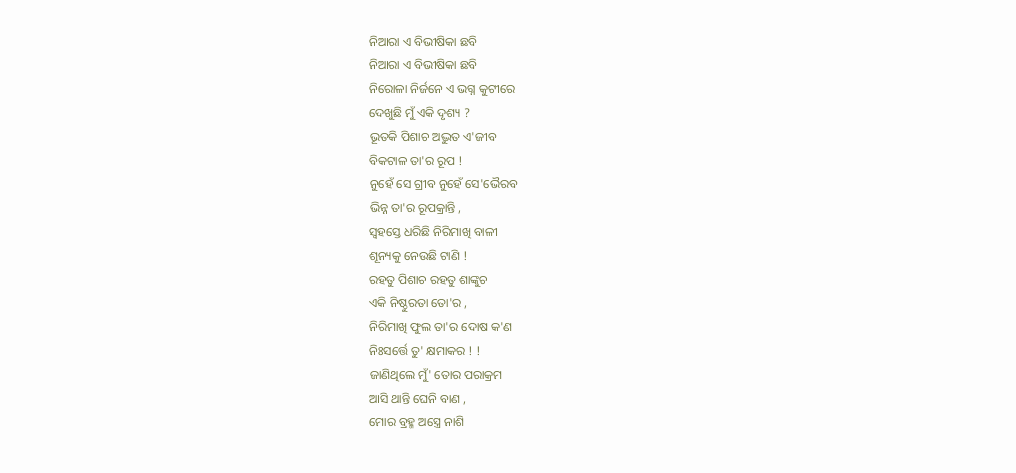ନିଆରା ଏ ବିଭୀଷିକା ଛବି
ନିଆରା ଏ ବିଭୀଷିକା ଛବି
ନିରୋଳା ନିର୍ଜନେ ଏ ଭଗ୍ନ କୁଟୀରେ
ଦେଖୁଛି ମୁଁ ଏକି ଦୃଶ୍ୟ ?
ଭୂତକି ପିଶାଚ ଅଦ୍ଭୁତ ଏ'ଜୀବ
ବିକଟାଳ ତା'ର ରୂପ !
ନୁହେଁ ସେ ଗ୍ରୀବ ନୁହେଁ ସେ'ଭୈରବ
ଭିନ୍ନ ତା'ର ରୂପକ୍ରାନ୍ତି ,
ସ୍ଵହସ୍ତେ ଧରିଛି ନିରିମାଖି ବାଳୀ
ଶୂନ୍ୟକୁ ନେଉଛି ଟାଣି !
ରହତୁ ପିଶାଚ ରହତୁ ଶାଙ୍କୁଚ
ଏକି ନିଷ୍ଠୁରତା ତୋ'ର ,
ନିରିମାଖି ଫୁଲ ତା'ର ଦୋଷ କ'ଣ
ନିଃସର୍ତ୍ତେ ତୁ' କ୍ଷମାକର ! !
ଜାଣିଥିଲେ ମୁଁ' ତୋର ପରାକ୍ରମ
ଆସି ଥାନ୍ତି ଘେନି ବାଣ ,
ମୋର ବ୍ରହ୍ମ ଅସ୍ତ୍ରେ ନାଶି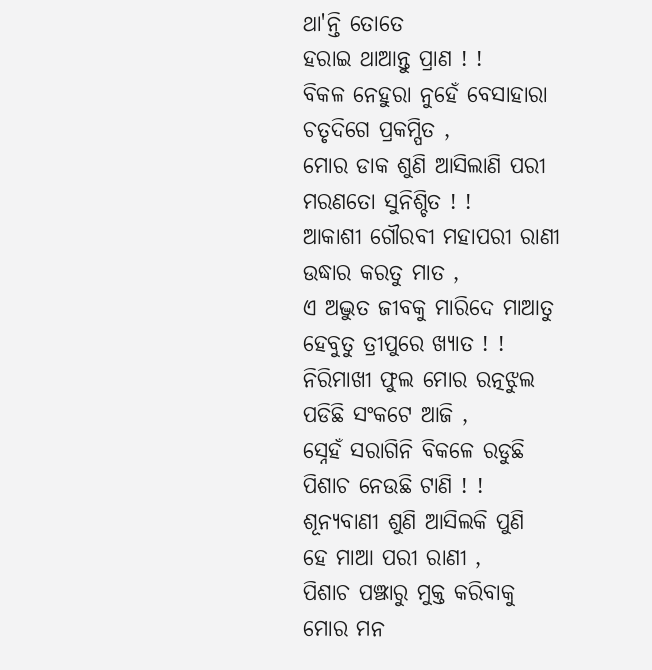ଥା'ନ୍ତି ତୋତେ
ହରାଇ ଥାଆନ୍ତୁ ପ୍ରାଣ ! !
ବିକଳ ନେହୁରା ନୁହେଁ ବେସାହାରା
ଚତୃଦିଗେ ପ୍ରକମ୍ପିତ ,
ମୋର ଡାକ ଶୁଣି ଆସିଲାଣି ପରୀ
ମରଣତୋ ସୁନିଶ୍ଚିତ ! !
ଆକାଶୀ ଗୌରବୀ ମହାପରୀ ରାଣୀ
ଉଦ୍ଧାର କରତୁ ମାତ ,
ଏ ଅଦ୍ଭୁତ ଜୀବକୁ ମାରିଦେ ମାଆତୁ
ହେବୁତୁ ତ୍ରୀପୁରେ ଖ୍ୟାତ ! !
ନିରିମାଖୀ ଫୁଲ ମୋର ରତ୍ନଝୁଲ
ପଡିଛି ସଂକଟେ ଆଜି ,
ସ୍ନେହଁ ସରାଗିନି ବିକଳେ ରଡୁଛି
ପିଶାଚ ନେଉଛି ଟାଣି ! !
ଶୂନ୍ୟବାଣୀ ଶୁଣି ଆସିଲକି ପୁଣି
ହେ ମାଆ ପରୀ ରାଣୀ ,
ପିଶାଚ ପଞ୍ଝାରୁ ମୁକ୍ତ କରିବାକୁ
ମୋର ମନ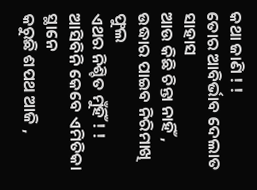କଥା ଜାଣି ! !
ତୋର ଆବିର୍ଭାବ ଦେଲାତ ସାହାସ
ଆଉ କିଛି ଚିନ୍ତା ନାହିଁ ,
ଉଦ୍ଧାର ପାଇବ ନିରିମାଖି ଫୁଲ
ଏଥର ନିଶ୍ଚିତ ମୁଁହିଁ ! !
ଆସିବିନି କେବେ ଏମିତିକା ସ୍ଥାନେ
କରୁଛି ଶପଥ ଆଜି ,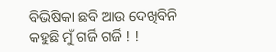ବିଭିଷିକା ଛବି ଆଉ ଦେଖିବିନି
କହୁଛି ମୁଁ ଗର୍ଜି ଗର୍ଜି ! !